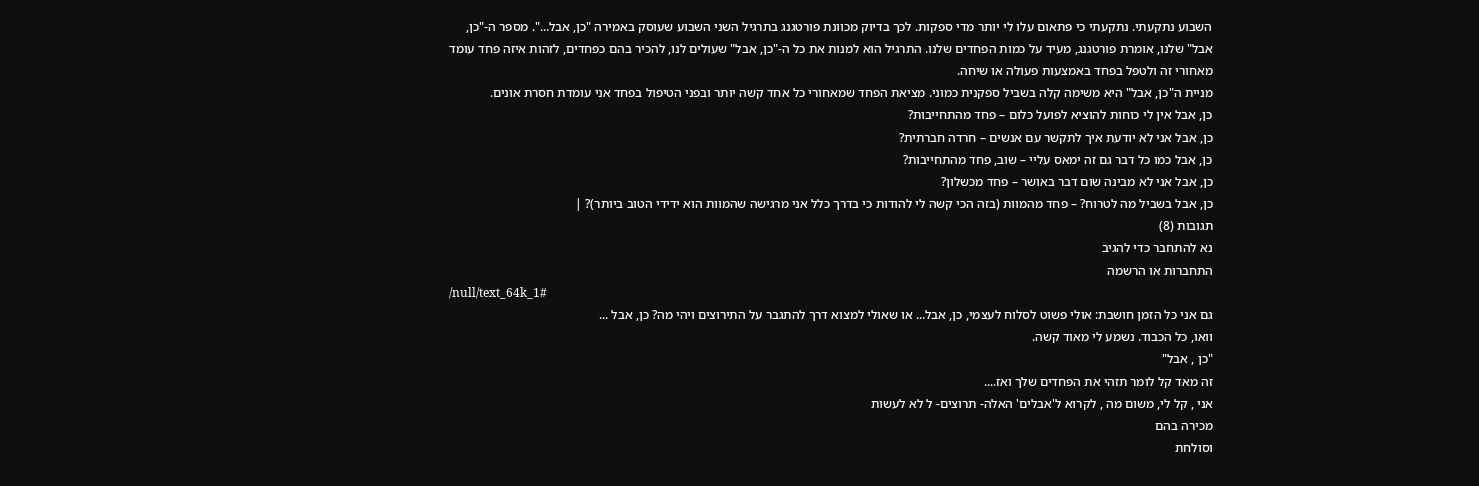השבוע נתקעתי. נתקעתי כי פתאום עלו לי יותר מדי ספקות. לכך בדיוק מכוונת פורטגנג בתרגיל השני השבוע שעוסק באמירה "כן, אבל...". מספר ה-"כן, אבל" שלנו, אומרת פורטגנג, מעיד על כמות הפחדים שלנו. התרגיל הוא למנות את כל ה-"כן, אבל" שעולים לנו, להכיר בהם כפחדים, לזהות איזה פחד עומד מאחורי זה ולטפל בפחד באמצעות פעולה או שיחה.
מניית ה"כן, אבל" היא משימה קלה בשביל ספקנית כמוני. מציאת הפחד שמאחורי כל אחד קשה יותר ובפני הטיפול בפחד אני עומדת חסרת אונים.
כן, אבל אין לי כוחות להוציא לפועל כלום – פחד מהתחייבות?
כן, אבל אני לא יודעת איך לתקשר עם אנשים – חרדה חברתית?
כן, אבל כמו כל דבר גם זה ימאס עליי – שוב, פחד מהתחייבות?
כן, אבל אני לא מבינה שום דבר באושר – פחד מכשלון?
כן, אבל בשביל מה לטרוח? – פחד מהמוות (בזה הכי קשה לי להודות כי בדרך כלל אני מרגישה שהמוות הוא ידידי הטוב ביותר)? |
תגובות (8)
נא להתחבר כדי להגיב
התחברות או הרשמה
/null/text_64k_1#
גם אני כל הזמן חושבת: אולי פשוט לסלוח לעצמי, כן, אבל... או שאולי למצוא דרך להתגבר על התירוצים ויהי מה? כן, אבל ...
וואו, כל הכבוד. נשמע לי מאוד קשה.
"כן , אבל"
זה מאד קל לומר תזהי את הפחדים שלך ואז....
אני , קל לי, משום מה , לקרוא ל'אבלים' האלה- תרוצים- ל לא לעשות
מכירה בהם
וסולחת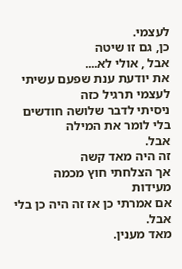לעצמי.
כן, גם זו שיטה
אבל , אולי לא....
את יודעת ענת שפעם עשיתי לעצמי תרגיל כזה
ניסיתי לדבר שלושה חודשים בלי לומר את המילה
אבל.
זה היה מאד קשה
אך הצלחתי חוץ מכמה מעידות
אם אמרתי כן אז זה היה כן בלי אבל.
מאד מענין.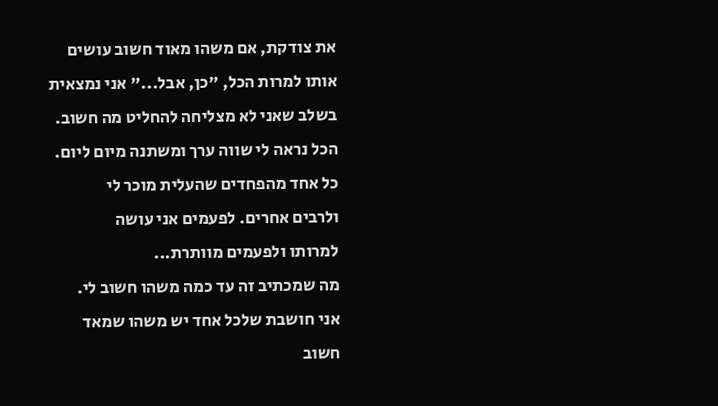את צודקת, אם משהו מאוד חשוב עושים אותו למרות הכל, "כן, אבל..." אני נמצאית בשלב שאני לא מצליחה להחליט מה חשוב. הכל נראה לי שווה ערך ומשתנה מיום ליום.
כל אחד מהפחדים שהעלית מוכר לי
ולרבים אחרים. לפעמים אני עושה
למרותו ולפעמים מוותרת...
מה שמכתיב זה עד כמה משהו חשוב לי.
אני חושבת שלכל אחד יש משהו שמאד
חשוב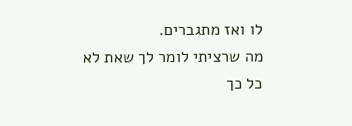לו ואז מתגברים.
מה שרציתי לומר לך שאת לא כל כך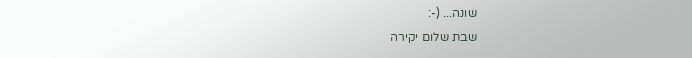שונה... (-:
שבת שלום יקירה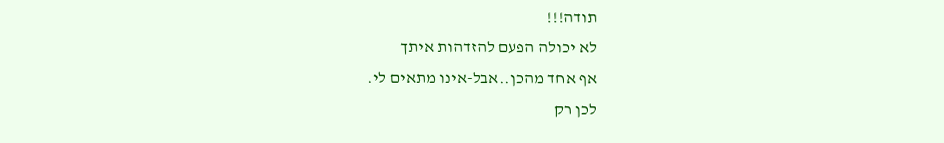תודה!!!
לא יכולה הפעם להזדהות איתך
אף אחד מהכן..אבל-אינו מתאים לי.
לכן רק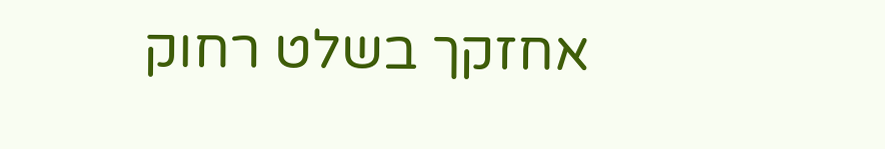אחזקך בשלט רחוק